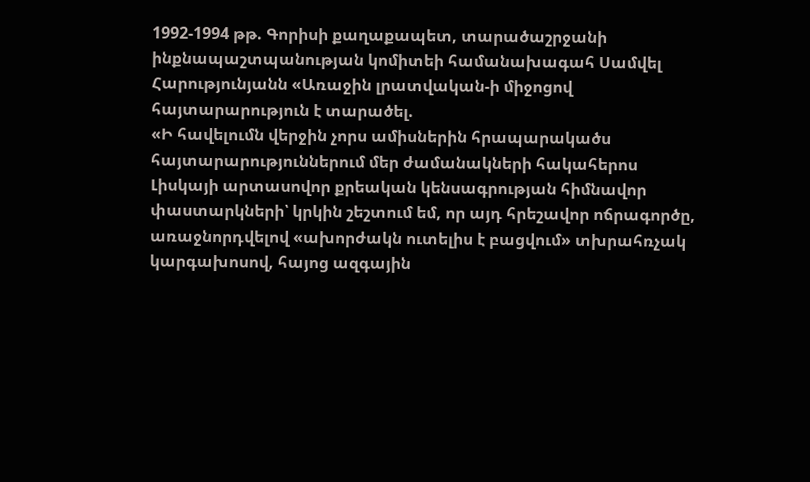1992-1994 թթ. Գորիսի քաղաքապետ, տարածաշրջանի ինքնապաշտպանության կոմիտեի համանախագահ Սամվել Հարությունյանն «Առաջին լրատվական-ի միջոցով հայտարարություն է տարածել.
«Ի հավելումն վերջին չորս ամիսներին հրապարակածս հայտարարություններում մեր ժամանակների հակահերոս Լիսկայի արտասովոր քրեական կենսագրության հիմնավոր փաստարկների՝ կրկին շեշտում եմ, որ այդ հրեշավոր ոճրագործը, առաջնորդվելով «ախորժակն ուտելիս է բացվում» տխրահռչակ կարգախոսով, հայոց ազգային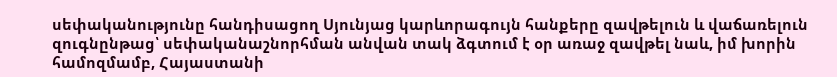սեփականությունը հանդիսացող Սյունյաց կարևորագույն հանքերը զավթելուն և վաճառելուն զուգնընթաց՝ սեփականաշնորհման անվան տակ ձգտում է օր առաջ զավթել նաև, իմ խորին համոզմամբ, Հայաստանի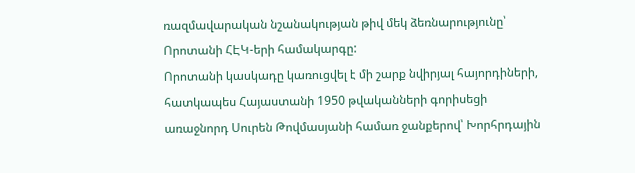ռազմավարական նշանակության թիվ մեկ ձեռնարությունը՝ Որոտանի ՀԷԿ-երի համակարգը:
Որոտանի կասկադը կառուցվել է մի շարք նվիրյալ հայորդիների, հատկապես Հայաստանի 1950 թվականների գորիսեցի առաջնորդ Սուրեն Թովմասյանի համառ ջանքերով՝ Խորհրդային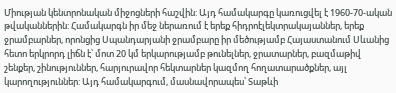Միության կենտրոնական միջոցների հաշվին: Այդ համակարգը կառուցվել է 1960-70-ական թվականներին: Համակարգն իր մեջ ներառում է երեք հիդրոէլեկտրակայաններ, երեք ջրամբարներ, որոնցից Սպանդարյանի ջրամբարը իր մեծությամբ Հայաստանում Սևանից հետո երկրորդ լիճն է՝ մոտ 20 կմ երկարությամբ թունելներ, ջրատարներ, բազմաթիվ շենքեր, շինություններ, հարյուրավոր հեկտարներ կազմող հողատարածքներ, այլ կարողություններ: Այդ համակարգում, մասնավորապես՝ Տաթևի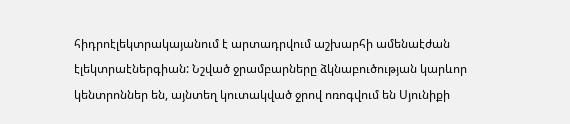հիդրոէլեկտրակայանում է արտադրվում աշխարհի ամենաէժան էլեկտրաէներգիան: Նշված ջրամբարները ձկնաբուծության կարևոր կենտրոններ են, այնտեղ կուտակված ջրով ոռոգվում են Սյունիքի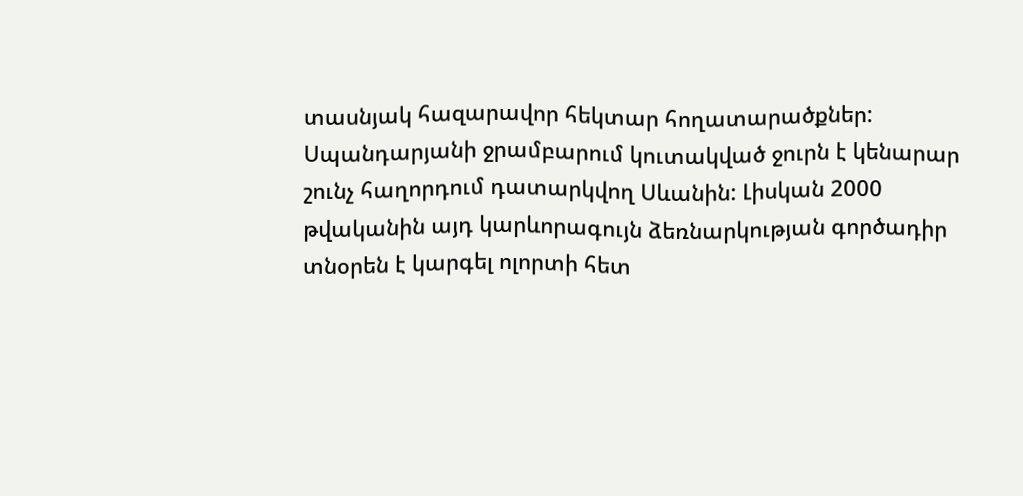տասնյակ հազարավոր հեկտար հողատարածքներ:
Սպանդարյանի ջրամբարում կուտակված ջուրն է կենարար շունչ հաղորդում դատարկվող Սևանին: Լիսկան 2000 թվականին այդ կարևորագույն ձեռնարկության գործադիր տնօրեն է կարգել ոլորտի հետ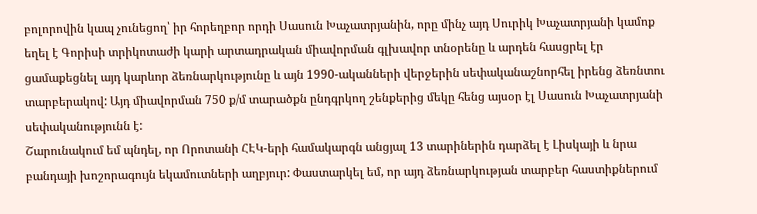բոլորովին կապ չունեցող՝ իր հորեղբոր որդի Սասուն Խաչատրյանին, որը մինչ այդ Սուրիկ Խաչատրյանի կամոք եղել է Գորիսի տրիկոտաժի կարի արտադրական միավորման գլխավոր տնօրենը և արդեն հասցրել էր ցամաքեցնել այդ կարևոր ձեռնարկությունը և այն 1990-ականների վերջերին սեփականաշնորհել իրենց ձեռնտու տարբերակով: Այդ միավորման 750 ք/մ տարածքն ընդգրկող շենքերից մեկը հենց այսօր էլ Սասուն Խաչատրյանի սեփականությունն է:
Շարունակում եմ պնդել, որ Որոտանի ՀԷԿ-երի համակարգն անցյալ 13 տարիներին դարձել է Լիսկայի և նրա բանդայի խոշորագույն եկամուտների աղբյուր: Փաստարկել եմ, որ այդ ձեռնարկության տարբեր հաստիքներում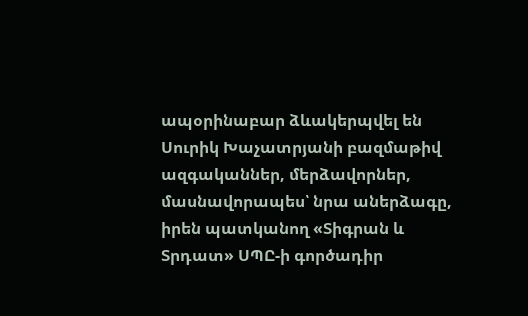ապօրինաբար ձևակերպվել են Սուրիկ Խաչատրյանի բազմաթիվ ազգականներ, մերձավորներ, մասնավորապես՝ նրա աներձագը, իրեն պատկանող «Տիգրան և Տրդատ» ՍՊԸ-ի գործադիր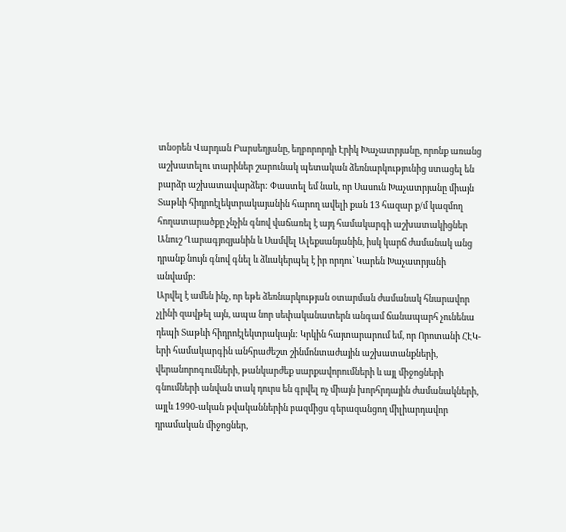տնօրեն Վարդան Բարսեղյանը, եղբորորդի Էրիկ Խաչատրյանը, որոնք առանց աշխատելու տարիներ շարունակ պետական ձեռնարկությունից ստացել են բարձր աշխատավարձեր: Փաստել եմ նաև, որ Սասուն Խաչատրյանը միայն Տաթևի հիդրոէլեկտրակայանին հարող ավելի քան 13 հազար ք/մ կազմող հողատարածքը չնչին գնով վաճառել է այդ համակարգի աշխատակիցներ Անուշ Ղարագյոզյանին և Սամվել Ալեքսանյանին, իսկ կարճ ժամանակ անց դրանք նույն գնով գնել և ձևակերպել է իր որդու՝ Կարեն Խաչատրյանի անվամբ:
Արվել է ամեն ինչ, որ եթե ձեռնարկության օտարման ժամանակ հնարավոր չլինի զավթել այն, ապա նոր սեփականատերն անգամ ճանապարհ չունենա դեպի Տաթևի հիդրոէլեկտրակայն: Կրկին հայտարարում եմ, որ Որոտանի ՀԷԿ-երի համակարգին անհրաժեշտ շինմոնտաժային աշխատանքների, վերանորոգումների, թանկարժեք սարքավորումների և այլ միջոցների գնումների անվան տակ դուրս են գրվել ոչ միայն խորհրդային ժամանակների, այլև 1990-ական թվականներին բազմիցս գերազանցող միլիարդավոր դրամական միջոցներ,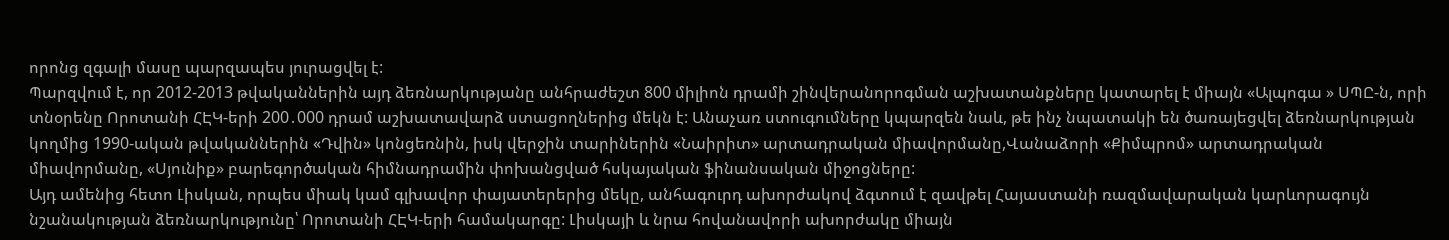որոնց զգալի մասը պարզապես յուրացվել է:
Պարզվում է, որ 2012-2013 թվականներին այդ ձեռնարկությանը անհրաժեշտ 800 միլիոն դրամի շինվերանորոգման աշխատանքները կատարել է միայն «Ալպոգա » ՍՊԸ-ն, որի տնօրենը Որոտանի ՀԷԿ-երի 200․000 դրամ աշխատավարձ ստացողներից մեկն է: Անաչառ ստուգումները կպարզեն նաև, թե ինչ նպատակի են ծառայեցվել ձեռնարկության կողմից 1990-ական թվականներին «Դվին» կոնցեռնին, իսկ վերջին տարիներին «Նաիրիտ» արտադրական միավորմանը,Վանաձորի «Քիմպրոմ» արտադրական միավորմանը, «Սյունիք» բարեգործական հիմնադրամին փոխանցված հսկայական ֆինանսական միջոցները:
Այդ ամենից հետո Լիսկան, որպես միակ կամ գլխավոր փայատերերից մեկը, անհագուրդ ախորժակով ձգտում է զավթել Հայաստանի ռազմավարական կարևորագույն նշանակության ձեռնարկությունը՝ Որոտանի ՀԷԿ-երի համակարգը: Լիսկայի և նրա հովանավորի ախորժակը միայն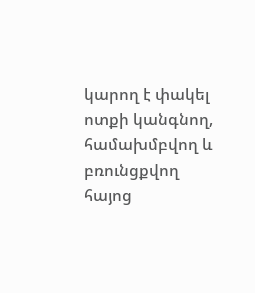կարող է փակել ոտքի կանգնող, համախմբվող և բռունցքվող հայոց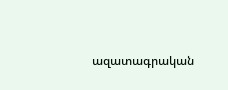ազատագրական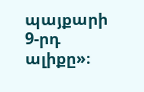պայքարի 9-րդ ալիքը»։